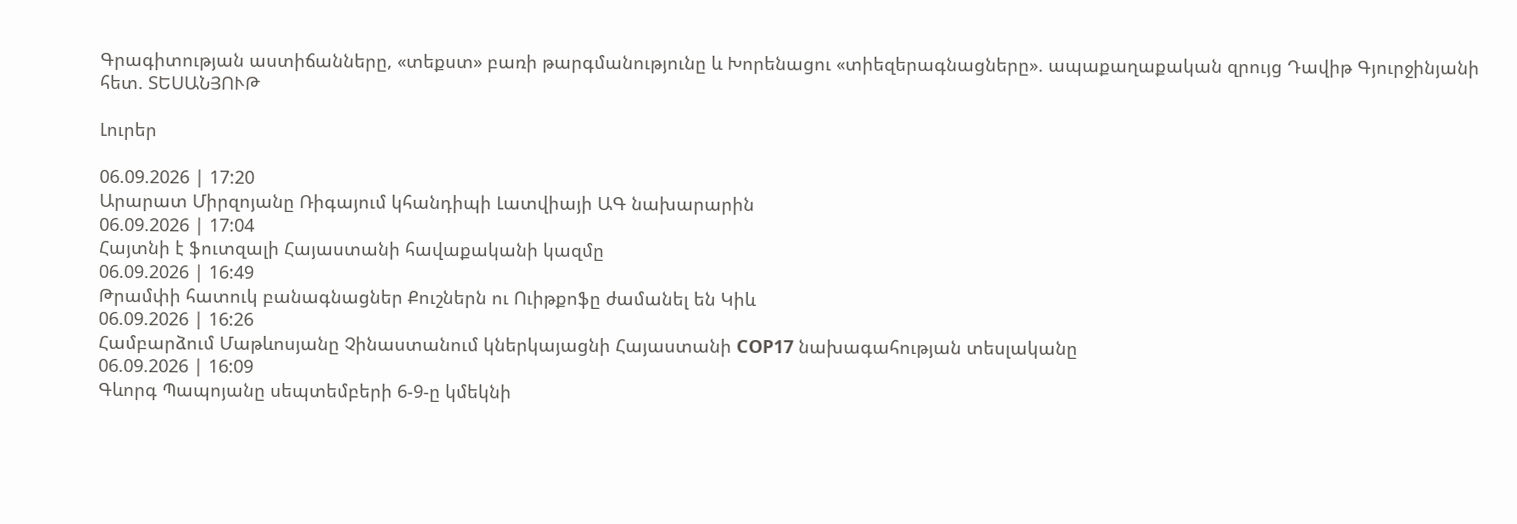Գրագիտության աստիճանները, «տեքստ» բառի թարգմանությունը և Խորենացու «տիեզերագնացները». ապաքաղաքական զրույց Դավիթ Գյուրջինյանի հետ. ՏԵՍԱՆՅՈՒԹ

Լուրեր

06.09.2026 | 17:20
Արարատ Միրզոյանը Ռիգայում կհանդիպի Լատվիայի ԱԳ նախարարին
06.09.2026 | 17:04
Հայտնի է ֆուտզալի Հայաստանի հավաքականի կազմը
06.09.2026 | 16:49
Թրամփի հատուկ բանագնացներ Քուշներն ու Ուիթքոֆը ժամանել են Կիև
06.09.2026 | 16:26
Համբարձում Մաթևոսյանը Չինաստանում կներկայացնի Հայաստանի COP17 նախագահության տեսլականը
06.09.2026 | 16:09
Գևորգ Պապոյանը սեպտեմբերի 6-9-ը կմեկնի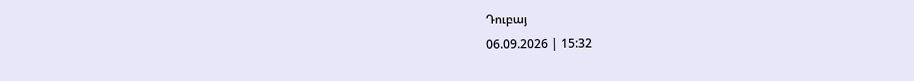Դուբայ
06.09.2026 | 15:32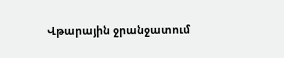Վթարային ջրանջատում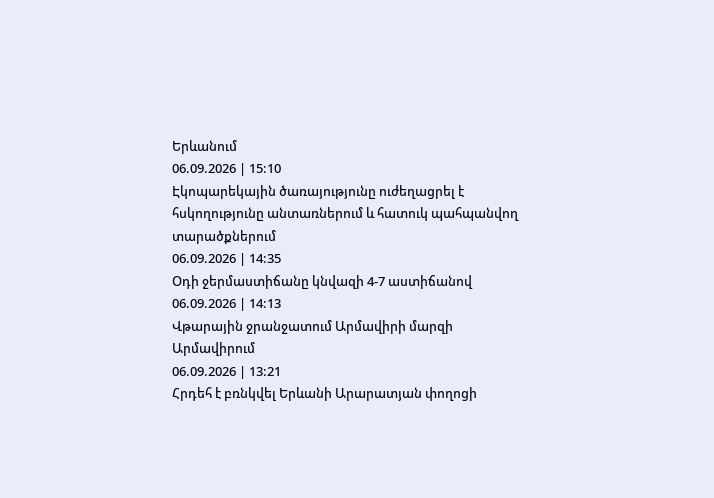Երևանում
06.09.2026 | 15:10
Էկոպարեկային ծառայությունը ուժեղացրել է հսկողությունը անտառներում և հատուկ պահպանվող տարածքներում
06.09.2026 | 14:35
Օդի ջերմաստիճանը կնվազի 4-7 աստիճանով
06.09.2026 | 14:13
Վթարային ջրանջատում Արմավիրի մարզի Արմավիրում
06.09.2026 | 13:21
Հրդեհ է բռնկվել Երևանի Արարատյան փողոցի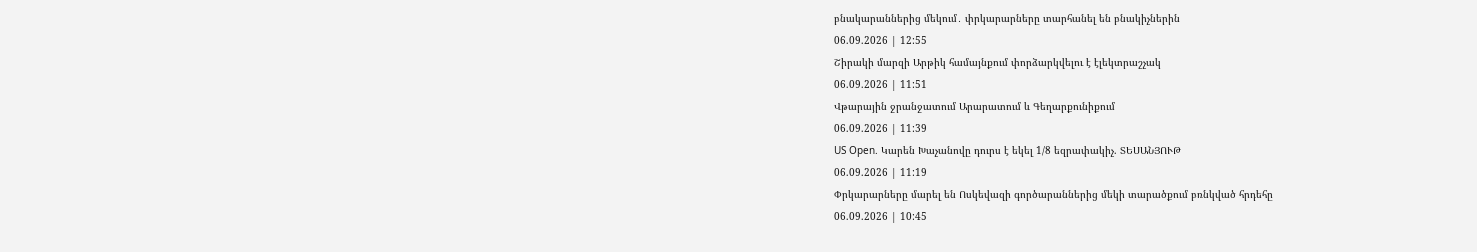բնակարաններից մեկում․ փրկարարները տարհանել են բնակիչներին
06.09.2026 | 12:55
Շիրակի մարզի Արթիկ համայնքում փորձարկվելու է էլեկտրաշչակ
06.09.2026 | 11:51
Վթարային ջրանջատում Արարատում և Գեղարքունիքում
06.09.2026 | 11:39
US Open. Կարեն Խաչանովը դուրս է եկել 1/8 եզրափակիչ. ՏԵՍԱՆՅՈՒԹ
06.09.2026 | 11:19
Փրկարարները մարել են Ոսկեվազի գործարաններից մեկի տարածքում բռնկված հրդեհը
06.09.2026 | 10:45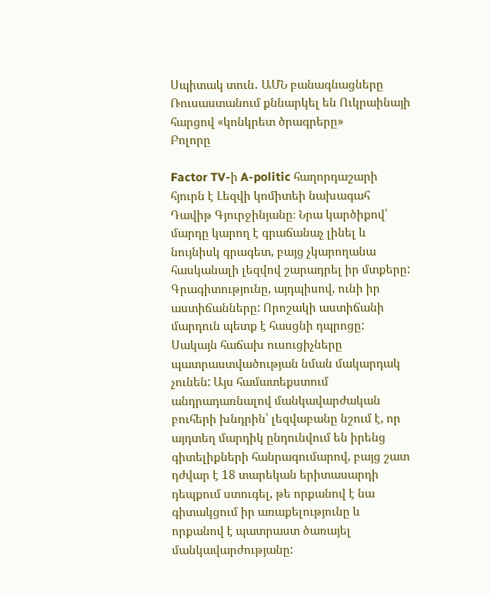Սպիտակ տուն․ ԱՄՆ բանագնացները Ռուսաստանում քննարկել են Ուկրաինայի հարցով «կոնկրետ ծրագրերը»
Բոլորը

Factor TV-ի A-politic հաղորդաշարի հյուրն է Լեզվի կոմիտեի նախագահ Դավիթ Գյուրջինյանը։ Նրա կարծիքով՝ մարդը կարող է գրաճանաչ լինել և նույնիսկ գրագետ, բայց չկարողանա հասկանալի լեզվով շարադրել իր մտքերը: Գրագիտությունը, այդպիսով, ունի իր աստիճանները: Որոշակի աստիճանի մարդուն պետք է հասցնի դպրոցը: Սակայն հաճախ ուսուցիչները պատրաստվածության նման մակարդակ չունեն: Այս համատեքստում անդրադառնալով մանկավարժական բուհերի խնդրին՝ լեզվաբանը նշում է, որ այդտեղ մարդիկ ընդունվում են իրենց գիտելիքների հանրագումարով, բայց շատ դժվար է 18 տարեկան երիտասարդի դեպքում ստուգել, թե որքանով է նա գիտակցում իր առաքելությունը և որքանով է պատրաստ ծառայել մանկավարժությանը: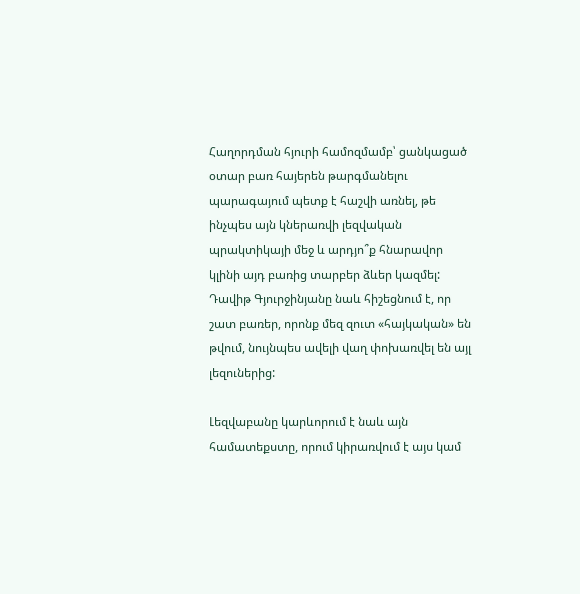Հաղորդման հյուրի համոզմամբ՝ ցանկացած օտար բառ հայերեն թարգմանելու պարագայում պետք է հաշվի առնել, թե ինչպես այն կներառվի լեզվական պրակտիկայի մեջ և արդյո՞ք հնարավոր կլինի այդ բառից տարբեր ձևեր կազմել: Դավիթ Գյուրջինյանը նաև հիշեցնում է, որ շատ բառեր, որոնք մեզ զուտ «հայկական» են թվում, նույնպես ավելի վաղ փոխառվել են այլ լեզուներից:

Լեզվաբանը կարևորում է նաև այն համատեքստը, որում կիրառվում է այս կամ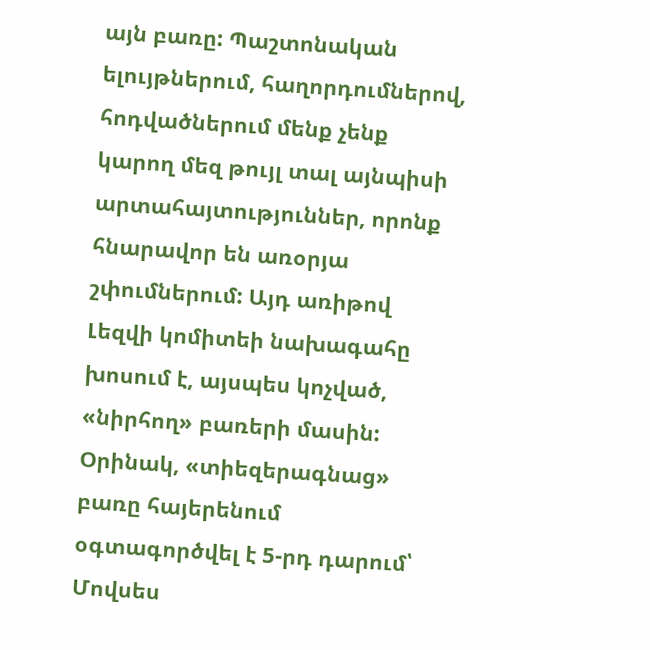այն բառը: Պաշտոնական ելույթներում, հաղորդումներով, հոդվածներում մենք չենք կարող մեզ թույլ տալ այնպիսի արտահայտություններ, որոնք հնարավոր են առօրյա շփումներում: Այդ առիթով Լեզվի կոմիտեի նախագահը խոսում է, այսպես կոչված, «նիրհող» բառերի մասին: Օրինակ, «տիեզերագնաց» բառը հայերենում օգտագործվել է 5-րդ դարում՝ Մովսես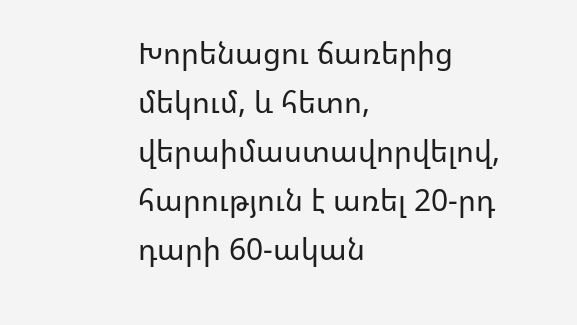Խորենացու ճառերից մեկում, և հետո, վերաիմաստավորվելով, հարություն է առել 20-րդ դարի 60-ական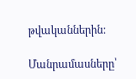թվականներին:

Մանրամասները՝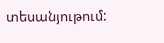տեսանյութում: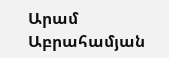Արամ Աբրահամյան